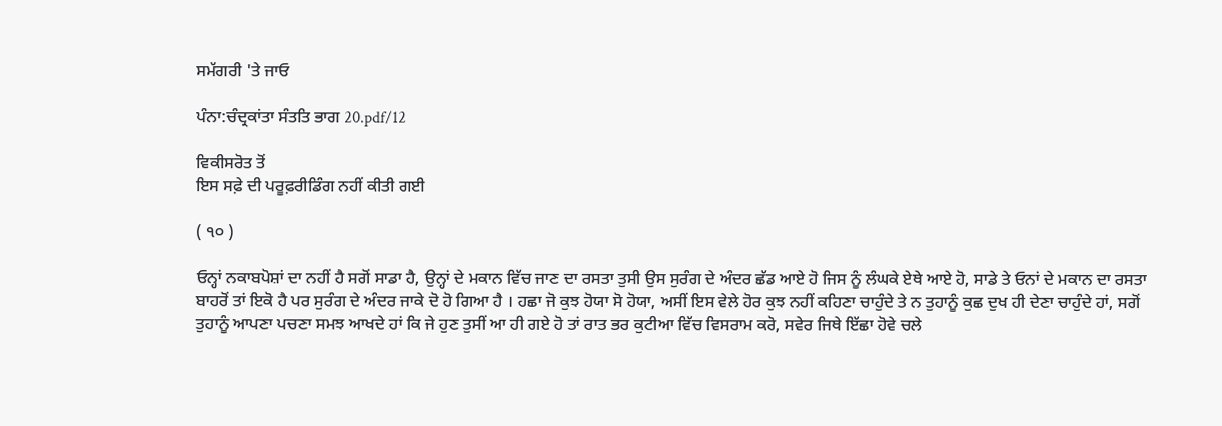ਸਮੱਗਰੀ 'ਤੇ ਜਾਓ

ਪੰਨਾ:ਚੰਦ੍ਰਕਾਂਤਾ ਸੰਤਤਿ ਭਾਗ 20.pdf/12

ਵਿਕੀਸਰੋਤ ਤੋਂ
ਇਸ ਸਫ਼ੇ ਦੀ ਪਰੂਫ਼ਰੀਡਿੰਗ ਨਹੀਂ ਕੀਤੀ ਗਈ

( ੧੦ )

ਓਨ੍ਹਾਂ ਨਕਾਬਪੋਸ਼ਾਂ ਦਾ ਨਹੀਂ ਹੈ ਸਗੋਂ ਸਾਡਾ ਹੈ, ਉਨ੍ਹਾਂ ਦੇ ਮਕਾਨ ਵਿੱਚ ਜਾਣ ਦਾ ਰਸਤਾ ਤੁਸੀ ਉਸ ਸੁਰੰਗ ਦੇ ਅੰਦਰ ਛੱਡ ਆਏ ਹੋ ਜਿਸ ਨੂੰ ਲੰਘਕੇ ਏਥੇ ਆਏ ਹੋ, ਸਾਡੇ ਤੇ ਓਨਾਂ ਦੇ ਮਕਾਨ ਦਾ ਰਸਤਾ ਬਾਹਰੋਂ ਤਾਂ ਇਕੋ ਹੈ ਪਰ ਸੁਰੰਗ ਦੇ ਅੰਦਰ ਜਾਕੇ ਦੋ ਹੋ ਗਿਆ ਹੈ । ਹਛਾ ਜੋ ਕੁਝ ਹੋਯਾ ਸੋ ਹੋਯਾ, ਅਸੀਂ ਇਸ ਵੇਲੇ ਹੋਰ ਕੁਝ ਨਹੀਂ ਕਹਿਣਾ ਚਾਹੁੰਦੇ ਤੇ ਨ ਤੁਹਾਨੂੰ ਕੁਛ ਦੁਖ ਹੀ ਦੇਣਾ ਚਾਹੁੰਦੇ ਹਾਂ, ਸਗੋਂ ਤੁਹਾਨੂੰ ਆਪਣਾ ਪਚਣਾ ਸਮਝ ਆਖਦੇ ਹਾਂ ਕਿ ਜੇ ਹੁਣ ਤੁਸੀਂ ਆ ਹੀ ਗਏ ਹੋ ਤਾਂ ਰਾਤ ਭਰ ਕੁਟੀਆ ਵਿੱਚ ਵਿਸਰਾਮ ਕਰੋ, ਸਵੇਰ ਜਿਥੇ ਇੱਛਾ ਹੋਵੇ ਚਲੇ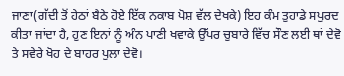ਜਾਣਾ(ਗੱਦੀ ਤੋਂ ਹੇਠਾਂ ਬੈਠੇ ਹੋਏ ਇੱਕ ਨਕਾਬ ਪੋਸ਼ ਵੱਲ ਦੇਖਕੇ) ਇਹ ਕੰਮ ਤੁਹਾਡੇ ਸਪੁਰਦ ਕੀਤਾ ਜਾਂਦਾ ਹੈ, ਹੁਣ ਇਨਾਂ ਨੂੰ ਅੰਨ ਪਾਣੀ ਖਵਾਕੇ ਉੱਪਰ ਚੁਬਾਰੇ ਵਿੱਚ ਸੌਣ ਲਈ ਥਾਂ ਦੇਵੋ ਤੇ ਸਵੇਰੇ ਖੋਹ ਦੇ ਬਾਹਰ ਪੁਲਾ ਦੇਵੋ।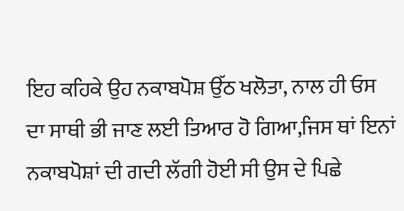ਇਹ ਕਹਿਕੇ ਉਹ ਨਕਾਬਪੋਸ਼ ਉੱਠ ਖਲੋਤਾ, ਨਾਲ ਹੀ ਓਸ ਦਾ ਸਾਥੀ ਭੀ ਜਾਣ ਲਈ ਤਿਆਰ ਹੋ ਗਿਆ,ਜਿਸ ਥਾਂ ਇਨਾਂ ਨਕਾਬਪੋਸ਼ਾਂ ਦੀ ਗਦੀ ਲੱਗੀ ਹੋਈ ਸੀ ਉਸ ਦੇ ਪਿਛੇ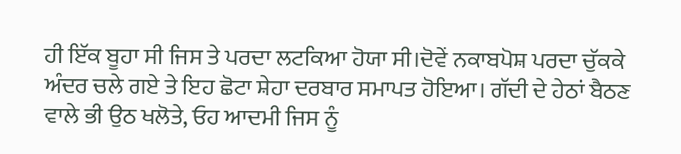ਹੀ ਇੱਕ ਬੂਹਾ ਸੀ ਜਿਸ ਤੇ ਪਰਦਾ ਲਟਕਿਆ ਹੋਯਾ ਸੀ।ਦੋਵੇਂ ਨਕਾਬਪੋਸ਼ ਪਰਦਾ ਚੁੱਕਕੇ ਅੰਦਰ ਚਲੇ ਗਏ ਤੇ ਇਹ ਛੋਟਾ ਸ਼ੇਹਾ ਦਰਬਾਰ ਸਮਾਪਤ ਹੋਇਆ। ਗੱਦੀ ਦੇ ਹੇਠਾਂ ਬੈਠਣ ਵਾਲੇ ਭੀ ਉਠ ਖਲੋਤੇ, ਓਹ ਆਦਮੀ ਜਿਸ ਨੂੰ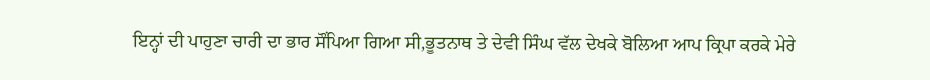ਇਨ੍ਹਾਂ ਦੀ ਪਾਹੁਣਾ ਚਾਰੀ ਦਾ ਭਾਰ ਸੌਂਪਿਆ ਗਿਆ ਸੀ,ਭੂਤਨਾਥ ਤੇ ਦੇਵੀ ਸਿੰਘ ਵੱਲ ਦੇਖਕੇ ਬੋਲਿਆ ਆਪ ਕ੍ਰਿਪਾ ਕਰਕੇ ਮੇਰੇ